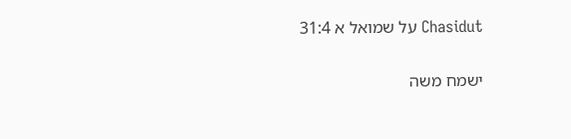Chasidut על שמואל א 31:4

ישמח משה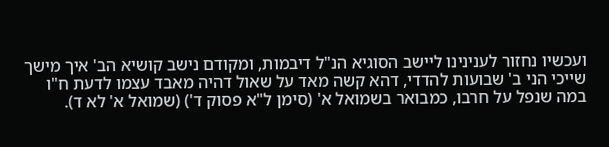ועכשיו נחזור לענינינו ליישב הסוגיא הנ"ל דיבמות, ומקודם נישב קושיא הב' איך מישך שייכי הני ב' שבועות להדדי, דהא קשה מאד על שאול דהיה מאבד עצמו לדעת ח"ו במה שנפל על חרבו, כמבואר בשמואל א' (סימן ל"א פסוק ד') (שמואל א' לא ד).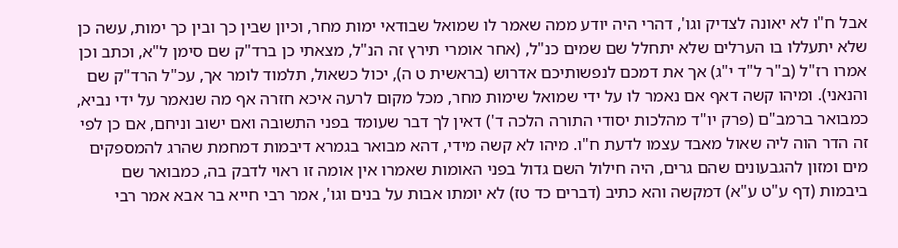אבל ח"ו לא יאונה לצדיק וגו', דהרי היה יודע ממה שאמר לו שמואל שבודאי ימות מחר, וכיון שבין כך ובין כך ימות, עשה כן שלא יתעללו בו הערלים שלא יתחלל שם שמים כנ"ל, (אחר אומרי תירץ זה הנ"ל, מצאתי כן ברד"ק שם סימן ל"א, וכתב וכן אמרו רז"ל (ב"ר ל"ד י"ג) אך את דמכם לנפשותיכם אדרוש (בראשית ט ה), יכול כשאול, תלמוד לומר אך, עכ"ל הרד"ק שם והנאני). ומיהו קשה דאף אם נאמר לו על ידי שמואל שימות מחר, מכל מקום לרעה איכא חזרה אף מה שנאמר על ידי נביא, כמבואר ברמב"ם (פרק יו"ד מהלכות יסודי התורה הלכה ד') דאין לך דבר שעומד בפני התשובה ואם ישוב וניחם, אם כן לפי זה הדר הוה ליה שאול מאבד עצמו לדעת ח"ו. מיהו לא קשה מידי, דהא מבואר בגמרא דיבמות דמחמת שהרג להמספקים מים ומזון להגבעונים שהם גרים, היה חילול השם גדול בפני האומות שאמרו אין אומה זו ראוי לדבק בה, כמבואר שם ביבמות (דף ע"ט ע"א) דמקשה והא כתיב (דברים כד טז) לא יומתו אבות על בנים וגו', אמר רבי חייא בר אבא אמר רבי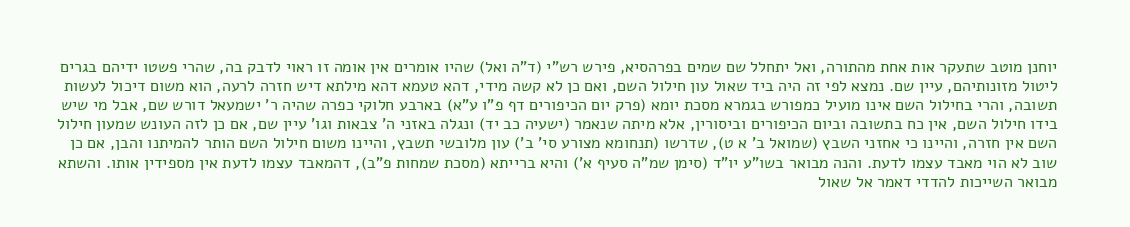יוחנן מוטב שתעקר אות אחת מהתורה, ואל יתחלל שם שמים בפרהסיא, פירש רש"י (ד"ה ואל) שהיו אומרים אין אומה זו ראוי לדבק בה, שהרי פשטו ידיהם בגרים ליטול מזונותיהם, עיין שם. נמצא לפי זה היה ביד שאול עון חילול השם, ואם כן לא קשה מידי, דהא טעמא דהא מילתא דיש חזרה לרעה, הוא משום דיכול לעשות תשובה, והרי בחילול השם אינו מועיל כמפורש בגמרא מסכת יומא (פרק יום הכיפורים דף פ"ו ע"א) בארבע חלוקי כפרה שהיה ר' ישמעאל דורש שם, אבל מי שיש בידו חילול השם, אין כח בתשובה וביום הכיפורים וביסורין, אלא מיתה שנאמר (ישעיה כב יד) ונגלה באזני ה' צבאות וגו' עיין שם, אם כן לזה העונש שמעון חילול השם אין חזרה, והיינו כי אחזני השבץ (שמואל ב' א ט), שדרשו (תנחומא מצורע סי' ב') עון מלובשי תשבץ, והיינו משום חילול השם הותר להמיתנו והבן, אם כן שוב לא הוי מאבד עצמו לדעת. והנה מבואר בשו"ע יו"ד (סימן שמ"ה סעיף א') והיא ברייתא (מסכת שמחות פ"ב), דהמאבד עצמו לדעת אין מספידין אותו. והשתא מבואר השייכות להדדי דאמר אל שאול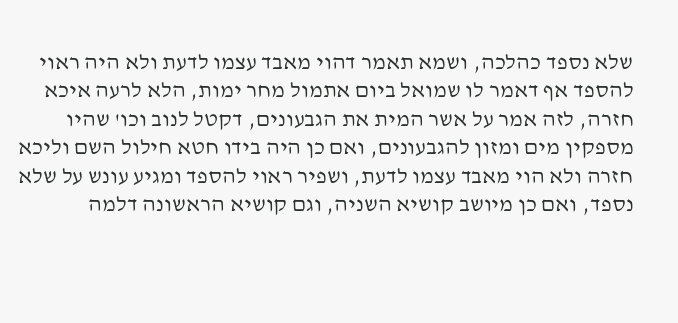שלא נספד כהלכה, ושמא תאמר דהוי מאבד עצמו לדעת ולא היה ראוי להספד אף דאמר לו שמואל ביום אתמול מחר ימות, הלא לרעה איכא חזרה, לזה אמר על אשר המית את הגבעונים, דקטל לנוב וכו' שהיו מספקין מים ומזון להגבעונים, ואם כן היה בידו חטא חילול השם וליכא חזרה ולא הוי מאבד עצמו לדעת, ושפיר ראוי להספד ומגיע עונש על שלא נספד, ואם כן מיושב קושיא השניה, וגם קושיא הראשונה דלמה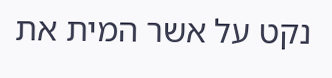נקט על אשר המית את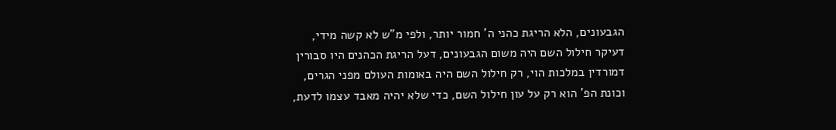הגבעונים, הלא הריגת כהני ה' חמור יותר, ולפי מ"ש לא קשה מידי, דעיקר חילול השם היה משום הגבעונים, דעל הריגת הכהנים היו סבורין דמורדין במלכות הוי, רק חילול השם היה באומות העולם מפני הגרים, וכונת הפ' הוא רק על עון חילול השם, כדי שלא יהיה מאבד עצמו לדעת,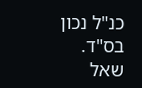כנ"ל נכון בס"ד.
שאל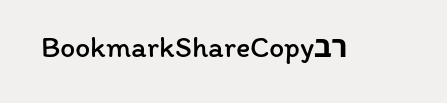רבBookmarkShareCopy